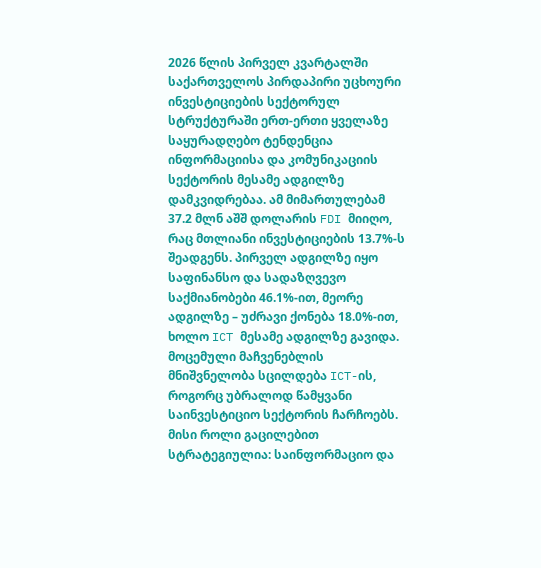2026 წლის პირველ კვარტალში საქართველოს პირდაპირი უცხოური ინვესტიციების სექტორულ სტრუქტურაში ერთ-ერთი ყველაზე საყურადღებო ტენდენცია ინფორმაციისა და კომუნიკაციის სექტორის მესამე ადგილზე დამკვიდრებაა. ამ მიმართულებამ 37.2 მლნ აშშ დოლარის FDI მიიღო, რაც მთლიანი ინვესტიციების 13.7%-ს შეადგენს. პირველ ადგილზე იყო საფინანსო და სადაზღვევო საქმიანობები 46.1%-ით, მეორე ადგილზე – უძრავი ქონება 18.0%-ით, ხოლო ICT მესამე ადგილზე გავიდა.
მოცემული მაჩვენებლის მნიშვნელობა სცილდება ICT-ის, როგორც უბრალოდ წამყვანი საინვესტიციო სექტორის ჩარჩოებს. მისი როლი გაცილებით სტრატეგიულია: საინფორმაციო და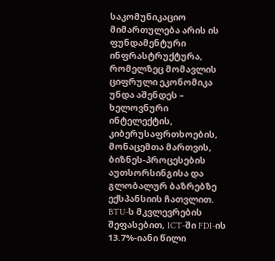საკომუნიკაციო მიმართულება არის ის ფუნდამენტური ინფრასტრუქტურა, რომელზეც მომავლის ციფრული ეკონომიკა უნდა აშენდეს – ხელოვნური ინტელექტის, კიბერუსაფრთხოების, მონაცემთა მართვის, ბიზნეს-პროცესების აუთსორსინგისა და გლობალურ ბაზრებზე ექსპანსიის ჩათვლით.
BTU-ს მკვლევრების შეფასებით, ICT-ში FDI-ის 13.7%-იანი წილი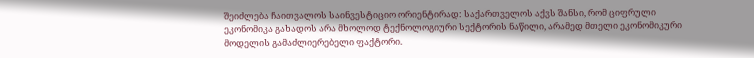შეიძლება ჩაითვალოს საინვესტიციო ორიენტირად: საქართველოს აქვს შანსი, რომ ციფრული ეკონომიკა გახადოს არა მხოლოდ ტექნოლოგიური სექტორის ნაწილი, არამედ მთელი ეკონომიკური მოდელის გამაძლიერებელი ფაქტორი.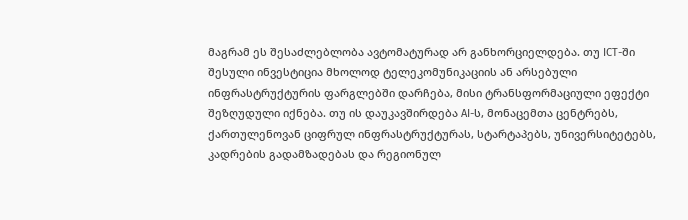მაგრამ ეს შესაძლებლობა ავტომატურად არ განხორციელდება. თუ ICT-ში შესული ინვესტიცია მხოლოდ ტელეკომუნიკაციის ან არსებული ინფრასტრუქტურის ფარგლებში დარჩება, მისი ტრანსფორმაციული ეფექტი შეზღუდული იქნება. თუ ის დაუკავშირდება AI-ს, მონაცემთა ცენტრებს, ქართულენოვან ციფრულ ინფრასტრუქტურას, სტარტაპებს, უნივერსიტეტებს, კადრების გადამზადებას და რეგიონულ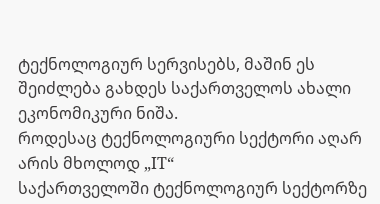ტექნოლოგიურ სერვისებს, მაშინ ეს შეიძლება გახდეს საქართველოს ახალი ეკონომიკური ნიშა.
როდესაც ტექნოლოგიური სექტორი აღარ არის მხოლოდ „IT“
საქართველოში ტექნოლოგიურ სექტორზე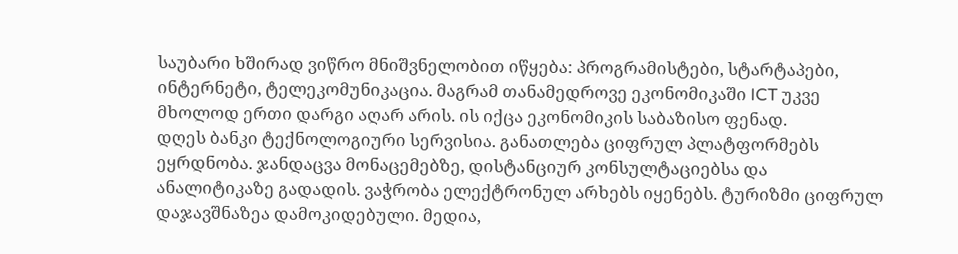საუბარი ხშირად ვიწრო მნიშვნელობით იწყება: პროგრამისტები, სტარტაპები, ინტერნეტი, ტელეკომუნიკაცია. მაგრამ თანამედროვე ეკონომიკაში ICT უკვე მხოლოდ ერთი დარგი აღარ არის. ის იქცა ეკონომიკის საბაზისო ფენად.
დღეს ბანკი ტექნოლოგიური სერვისია. განათლება ციფრულ პლატფორმებს ეყრდნობა. ჯანდაცვა მონაცემებზე, დისტანციურ კონსულტაციებსა და ანალიტიკაზე გადადის. ვაჭრობა ელექტრონულ არხებს იყენებს. ტურიზმი ციფრულ დაჯავშნაზეა დამოკიდებული. მედია,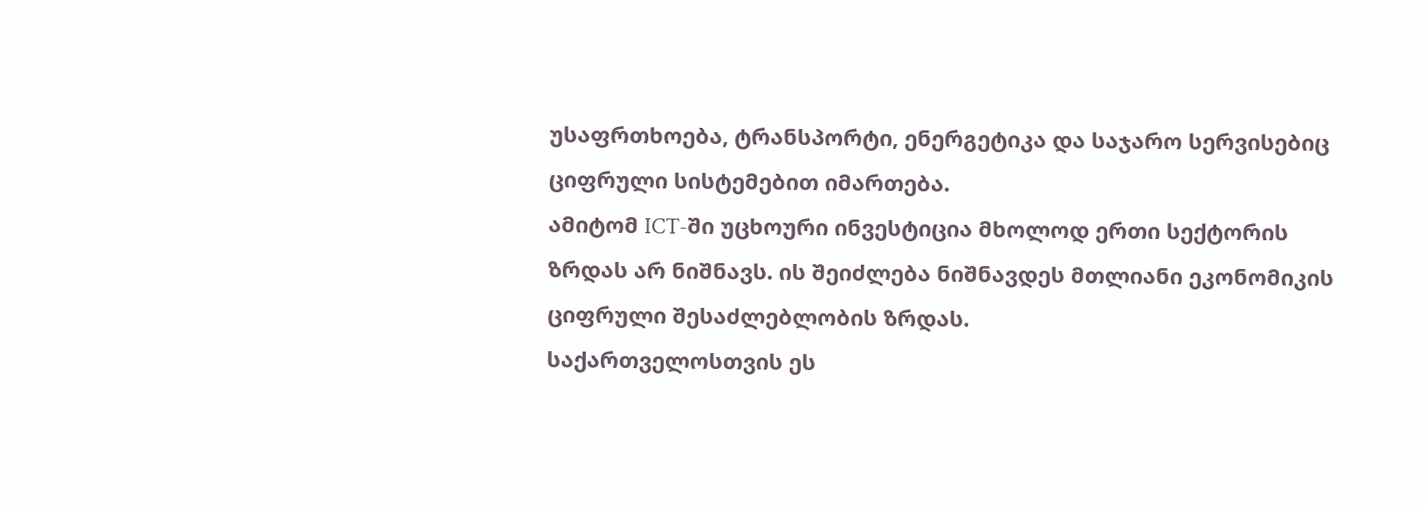უსაფრთხოება, ტრანსპორტი, ენერგეტიკა და საჯარო სერვისებიც ციფრული სისტემებით იმართება.
ამიტომ ICT-ში უცხოური ინვესტიცია მხოლოდ ერთი სექტორის ზრდას არ ნიშნავს. ის შეიძლება ნიშნავდეს მთლიანი ეკონომიკის ციფრული შესაძლებლობის ზრდას.
საქართველოსთვის ეს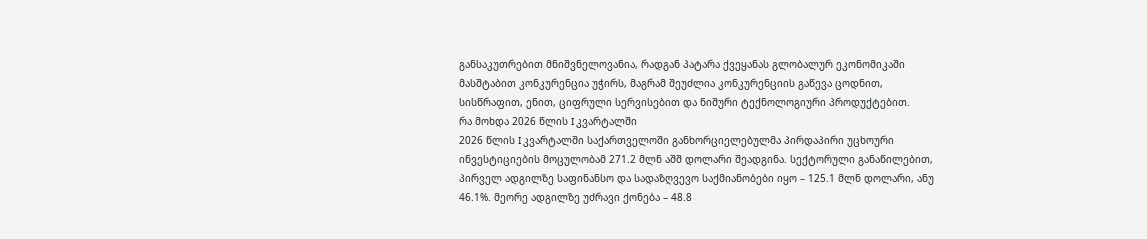განსაკუთრებით მნიშვნელოვანია, რადგან პატარა ქვეყანას გლობალურ ეკონომიკაში მასშტაბით კონკურენცია უჭირს, მაგრამ შეუძლია კონკურენციის გაწევა ცოდნით, სისწრაფით, ენით, ციფრული სერვისებით და ნიშური ტექნოლოგიური პროდუქტებით.
რა მოხდა 2026 წლის I კვარტალში
2026 წლის I კვარტალში საქართველოში განხორციელებულმა პირდაპირი უცხოური ინვესტიციების მოცულობამ 271.2 მლნ აშშ დოლარი შეადგინა. სექტორული განაწილებით, პირველ ადგილზე საფინანსო და სადაზღვევო საქმიანობები იყო – 125.1 მლნ დოლარი, ანუ 46.1%. მეორე ადგილზე უძრავი ქონება – 48.8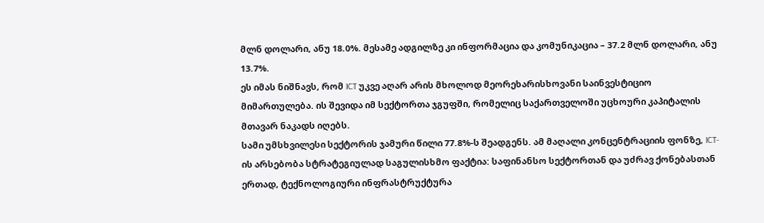მლნ დოლარი, ანუ 18.0%. მესამე ადგილზე კი ინფორმაცია და კომუნიკაცია – 37.2 მლნ დოლარი, ანუ 13.7%.
ეს იმას ნიშნავს, რომ ICT უკვე აღარ არის მხოლოდ მეორეხარისხოვანი საინვესტიციო მიმართულება. ის შევიდა იმ სექტორთა ჯგუფში, რომელიც საქართველოში უცხოური კაპიტალის მთავარ ნაკადს იღებს.
სამი უმსხვილესი სექტორის ჯამური წილი 77.8%-ს შეადგენს. ამ მაღალი კონცენტრაციის ფონზე, ICT-ის არსებობა სტრატეგიულად საგულისხმო ფაქტია: საფინანსო სექტორთან და უძრავ ქონებასთან ერთად, ტექნოლოგიური ინფრასტრუქტურა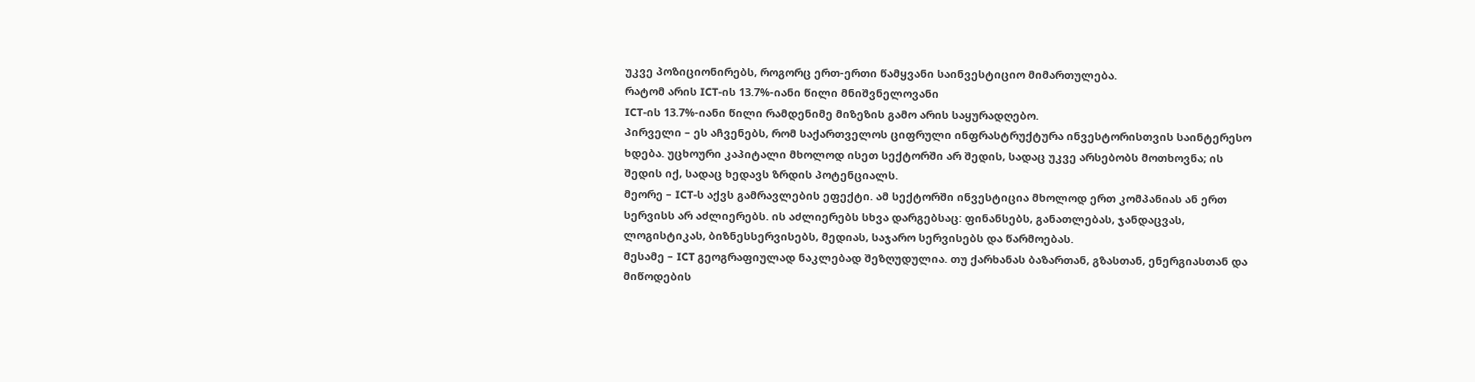უკვე პოზიციონირებს, როგორც ერთ-ერთი წამყვანი საინვესტიციო მიმართულება.
რატომ არის ICT-ის 13.7%-იანი წილი მნიშვნელოვანი
ICT-ის 13.7%-იანი წილი რამდენიმე მიზეზის გამო არის საყურადღებო.
პირველი – ეს აჩვენებს, რომ საქართველოს ციფრული ინფრასტრუქტურა ინვესტორისთვის საინტერესო ხდება. უცხოური კაპიტალი მხოლოდ ისეთ სექტორში არ შედის, სადაც უკვე არსებობს მოთხოვნა; ის შედის იქ, სადაც ხედავს ზრდის პოტენციალს.
მეორე – ICT-ს აქვს გამრავლების ეფექტი. ამ სექტორში ინვესტიცია მხოლოდ ერთ კომპანიას ან ერთ სერვისს არ აძლიერებს. ის აძლიერებს სხვა დარგებსაც: ფინანსებს, განათლებას, ჯანდაცვას, ლოგისტიკას, ბიზნესსერვისებს, მედიას, საჯარო სერვისებს და წარმოებას.
მესამე – ICT გეოგრაფიულად ნაკლებად შეზღუდულია. თუ ქარხანას ბაზართან, გზასთან, ენერგიასთან და მიწოდების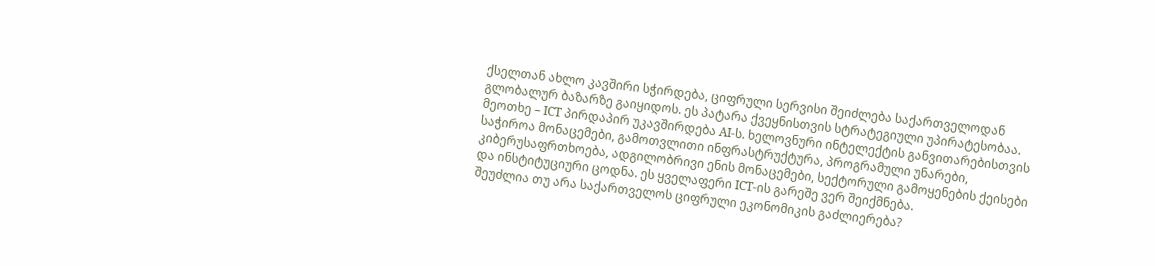ქსელთან ახლო კავშირი სჭირდება, ციფრული სერვისი შეიძლება საქართველოდან გლობალურ ბაზარზე გაიყიდოს. ეს პატარა ქვეყნისთვის სტრატეგიული უპირატესობაა.
მეოთხე – ICT პირდაპირ უკავშირდება AI-ს. ხელოვნური ინტელექტის განვითარებისთვის საჭიროა მონაცემები, გამოთვლითი ინფრასტრუქტურა, პროგრამული უნარები, კიბერუსაფრთხოება, ადგილობრივი ენის მონაცემები, სექტორული გამოყენების ქეისები და ინსტიტუციური ცოდნა. ეს ყველაფერი ICT-ის გარეშე ვერ შეიქმნება.
შეუძლია თუ არა საქართველოს ციფრული ეკონომიკის გაძლიერება?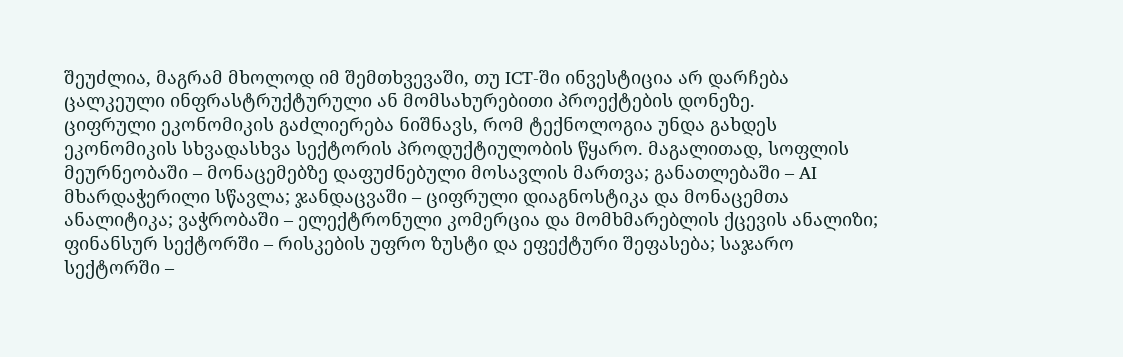შეუძლია, მაგრამ მხოლოდ იმ შემთხვევაში, თუ ICT-ში ინვესტიცია არ დარჩება ცალკეული ინფრასტრუქტურული ან მომსახურებითი პროექტების დონეზე.
ციფრული ეკონომიკის გაძლიერება ნიშნავს, რომ ტექნოლოგია უნდა გახდეს ეკონომიკის სხვადასხვა სექტორის პროდუქტიულობის წყარო. მაგალითად, სოფლის მეურნეობაში – მონაცემებზე დაფუძნებული მოსავლის მართვა; განათლებაში – AI მხარდაჭერილი სწავლა; ჯანდაცვაში – ციფრული დიაგნოსტიკა და მონაცემთა ანალიტიკა; ვაჭრობაში – ელექტრონული კომერცია და მომხმარებლის ქცევის ანალიზი; ფინანსურ სექტორში – რისკების უფრო ზუსტი და ეფექტური შეფასება; საჯარო სექტორში –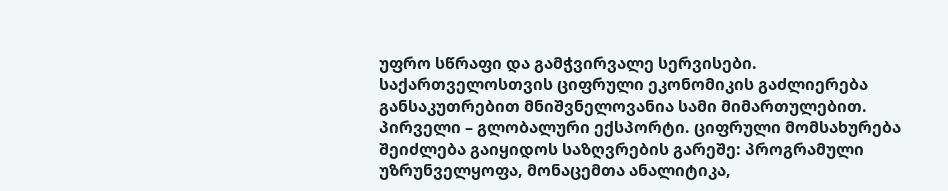უფრო სწრაფი და გამჭვირვალე სერვისები.
საქართველოსთვის ციფრული ეკონომიკის გაძლიერება განსაკუთრებით მნიშვნელოვანია სამი მიმართულებით.
პირველი – გლობალური ექსპორტი. ციფრული მომსახურება შეიძლება გაიყიდოს საზღვრების გარეშე: პროგრამული უზრუნველყოფა, მონაცემთა ანალიტიკა,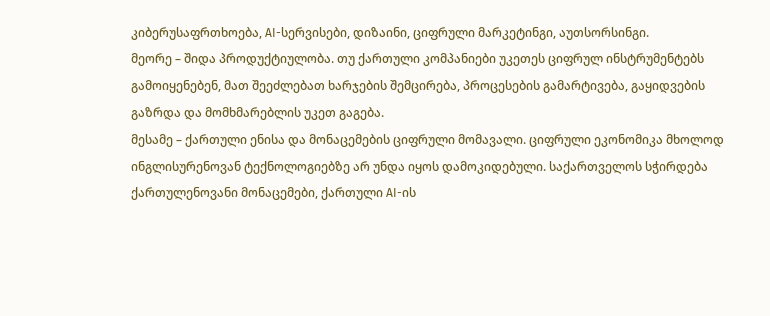კიბერუსაფრთხოება, AI-სერვისები, დიზაინი, ციფრული მარკეტინგი, აუთსორსინგი.
მეორე – შიდა პროდუქტიულობა. თუ ქართული კომპანიები უკეთეს ციფრულ ინსტრუმენტებს გამოიყენებენ, მათ შეეძლებათ ხარჯების შემცირება, პროცესების გამარტივება, გაყიდვების გაზრდა და მომხმარებლის უკეთ გაგება.
მესამე – ქართული ენისა და მონაცემების ციფრული მომავალი. ციფრული ეკონომიკა მხოლოდ ინგლისურენოვან ტექნოლოგიებზე არ უნდა იყოს დამოკიდებული. საქართველოს სჭირდება ქართულენოვანი მონაცემები, ქართული AI-ის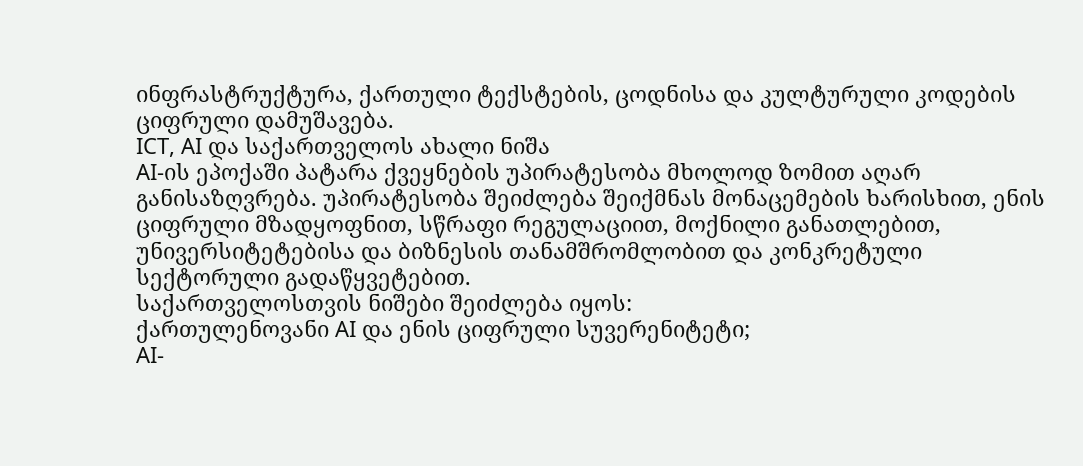ინფრასტრუქტურა, ქართული ტექსტების, ცოდნისა და კულტურული კოდების ციფრული დამუშავება.
ICT, AI და საქართველოს ახალი ნიშა
AI-ის ეპოქაში პატარა ქვეყნების უპირატესობა მხოლოდ ზომით აღარ განისაზღვრება. უპირატესობა შეიძლება შეიქმნას მონაცემების ხარისხით, ენის ციფრული მზადყოფნით, სწრაფი რეგულაციით, მოქნილი განათლებით, უნივერსიტეტებისა და ბიზნესის თანამშრომლობით და კონკრეტული სექტორული გადაწყვეტებით.
საქართველოსთვის ნიშები შეიძლება იყოს:
ქართულენოვანი AI და ენის ციფრული სუვერენიტეტი;
AI-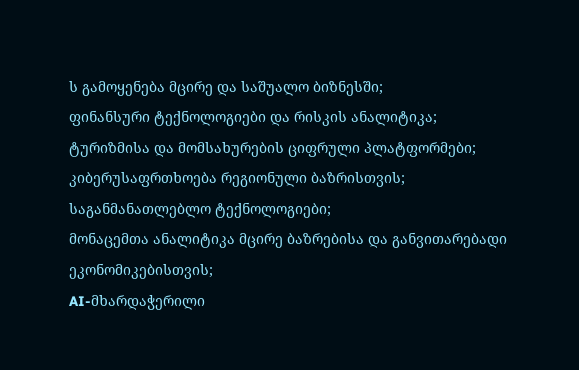ს გამოყენება მცირე და საშუალო ბიზნესში;
ფინანსური ტექნოლოგიები და რისკის ანალიტიკა;
ტურიზმისა და მომსახურების ციფრული პლატფორმები;
კიბერუსაფრთხოება რეგიონული ბაზრისთვის;
საგანმანათლებლო ტექნოლოგიები;
მონაცემთა ანალიტიკა მცირე ბაზრებისა და განვითარებადი ეკონომიკებისთვის;
AI-მხარდაჭერილი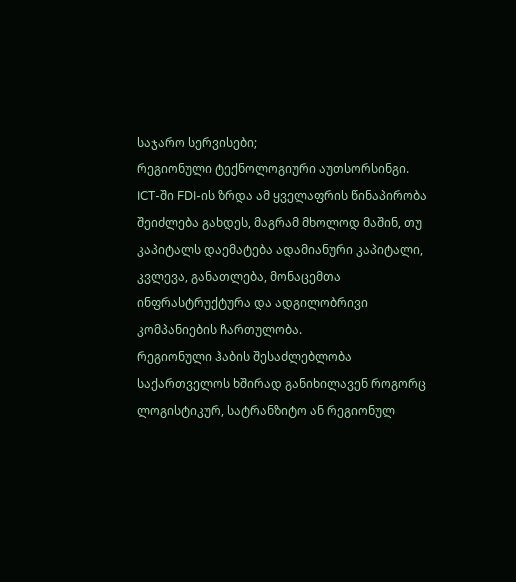საჯარო სერვისები;
რეგიონული ტექნოლოგიური აუთსორსინგი.
ICT-ში FDI-ის ზრდა ამ ყველაფრის წინაპირობა შეიძლება გახდეს, მაგრამ მხოლოდ მაშინ, თუ კაპიტალს დაემატება ადამიანური კაპიტალი, კვლევა, განათლება, მონაცემთა ინფრასტრუქტურა და ადგილობრივი კომპანიების ჩართულობა.
რეგიონული ჰაბის შესაძლებლობა
საქართველოს ხშირად განიხილავენ როგორც ლოგისტიკურ, სატრანზიტო ან რეგიონულ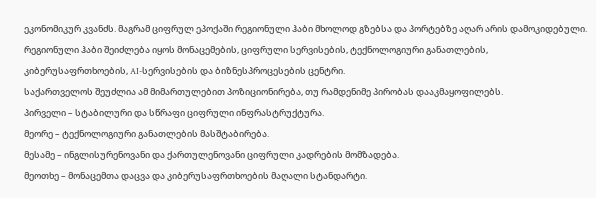ეკონომიკურ კვანძს. მაგრამ ციფრულ ეპოქაში რეგიონული ჰაბი მხოლოდ გზებსა და პორტებზე აღარ არის დამოკიდებული. რეგიონული ჰაბი შეიძლება იყოს მონაცემების, ციფრული სერვისების, ტექნოლოგიური განათლების, კიბერუსაფრთხოების, AI-სერვისების და ბიზნესპროცესების ცენტრი.
საქართველოს შეუძლია ამ მიმართულებით პოზიციონირება, თუ რამდენიმე პირობას დააკმაყოფილებს.
პირველი – სტაბილური და სწრაფი ციფრული ინფრასტრუქტურა.
მეორე – ტექნოლოგიური განათლების მასშტაბირება.
მესამე – ინგლისურენოვანი და ქართულენოვანი ციფრული კადრების მომზადება.
მეოთხე – მონაცემთა დაცვა და კიბერუსაფრთხოების მაღალი სტანდარტი.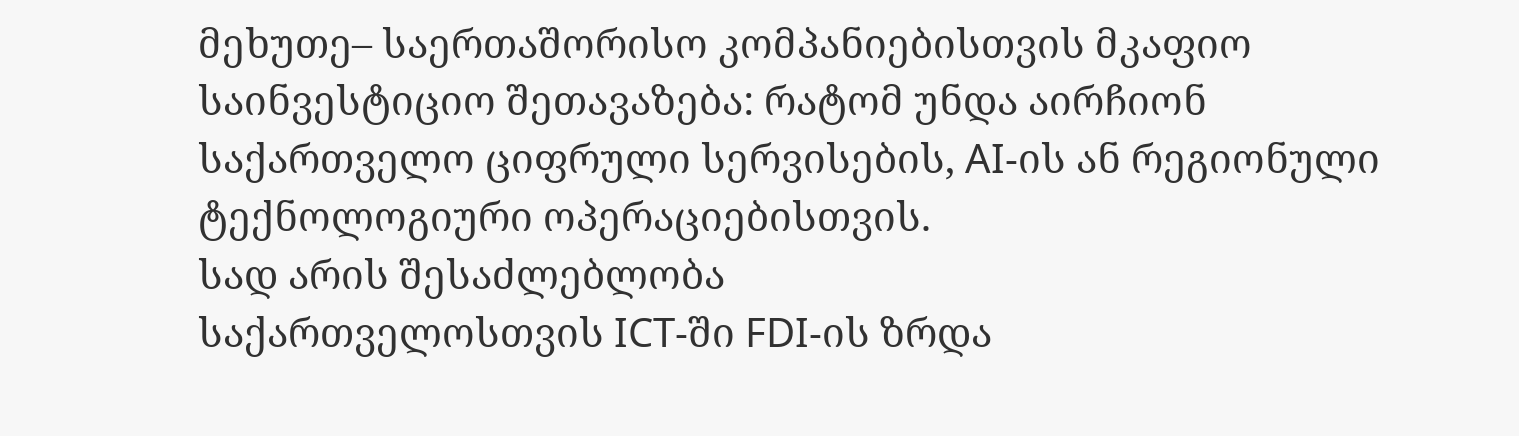მეხუთე– საერთაშორისო კომპანიებისთვის მკაფიო საინვესტიციო შეთავაზება: რატომ უნდა აირჩიონ საქართველო ციფრული სერვისების, AI-ის ან რეგიონული ტექნოლოგიური ოპერაციებისთვის.
სად არის შესაძლებლობა
საქართველოსთვის ICT-ში FDI-ის ზრდა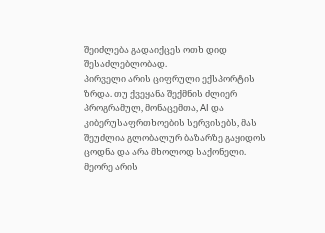შეიძლება გადაიქცეს ოთხ დიდ შესაძლებლობად.
პირველი არის ციფრული ექსპორტის ზრდა. თუ ქვეყანა შექმნის ძლიერ პროგრამულ, მონაცემთა, AI და კიბერუსაფრთხოების სერვისებს, მას შეუძლია გლობალურ ბაზარზე გაყიდოს ცოდნა და არა მხოლოდ საქონელი.
მეორე არის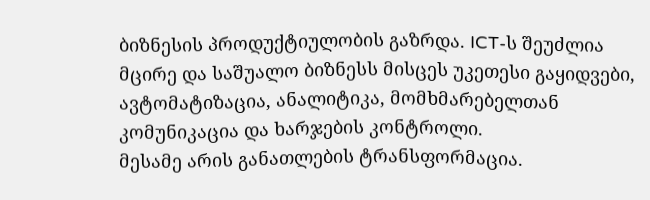ბიზნესის პროდუქტიულობის გაზრდა. ICT-ს შეუძლია მცირე და საშუალო ბიზნესს მისცეს უკეთესი გაყიდვები, ავტომატიზაცია, ანალიტიკა, მომხმარებელთან კომუნიკაცია და ხარჯების კონტროლი.
მესამე არის განათლების ტრანსფორმაცია.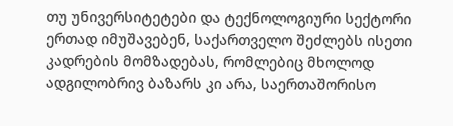თუ უნივერსიტეტები და ტექნოლოგიური სექტორი ერთად იმუშავებენ, საქართველო შეძლებს ისეთი კადრების მომზადებას, რომლებიც მხოლოდ ადგილობრივ ბაზარს კი არა, საერთაშორისო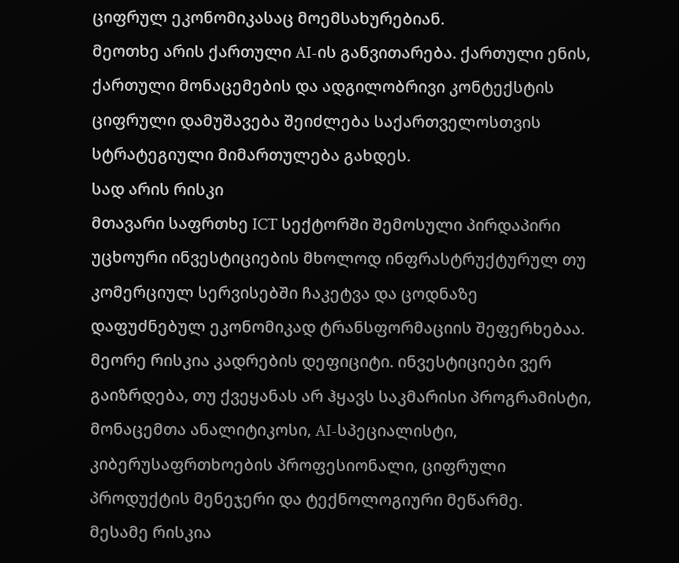ციფრულ ეკონომიკასაც მოემსახურებიან.
მეოთხე არის ქართული AI-ის განვითარება. ქართული ენის, ქართული მონაცემების და ადგილობრივი კონტექსტის ციფრული დამუშავება შეიძლება საქართველოსთვის სტრატეგიული მიმართულება გახდეს.
სად არის რისკი
მთავარი საფრთხე ICT სექტორში შემოსული პირდაპირი უცხოური ინვესტიციების მხოლოდ ინფრასტრუქტურულ თუ კომერციულ სერვისებში ჩაკეტვა და ცოდნაზე დაფუძნებულ ეკონომიკად ტრანსფორმაციის შეფერხებაა.
მეორე რისკია კადრების დეფიციტი. ინვესტიციები ვერ გაიზრდება, თუ ქვეყანას არ ჰყავს საკმარისი პროგრამისტი, მონაცემთა ანალიტიკოსი, AI-სპეციალისტი, კიბერუსაფრთხოების პროფესიონალი, ციფრული პროდუქტის მენეჯერი და ტექნოლოგიური მეწარმე.
მესამე რისკია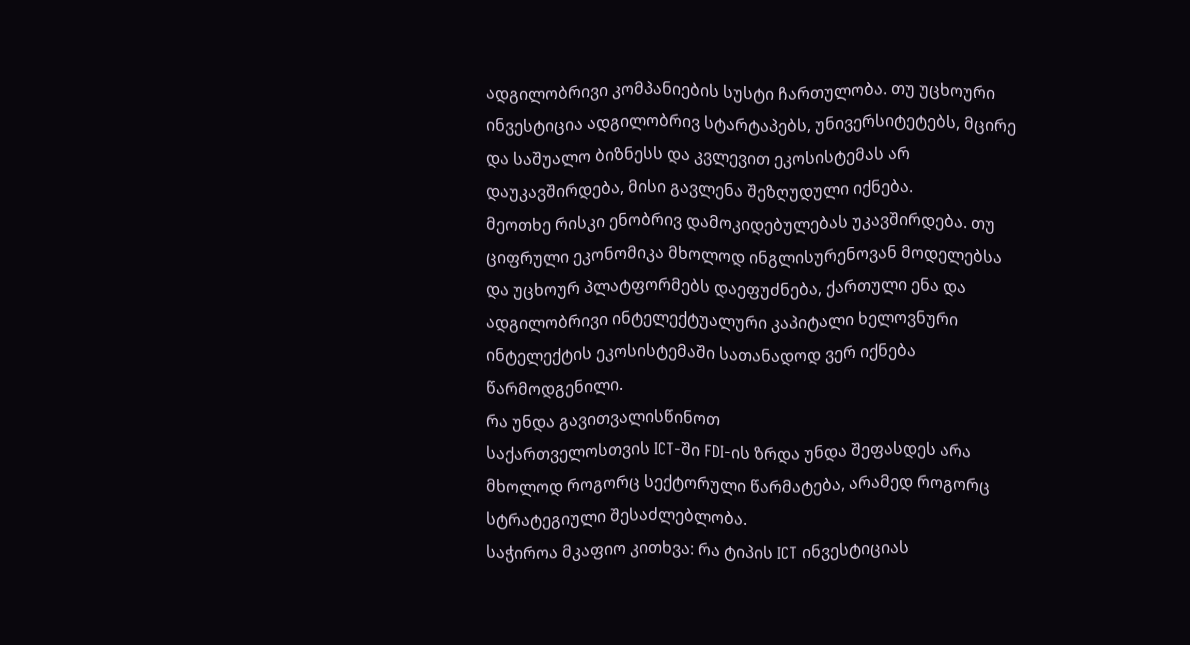ადგილობრივი კომპანიების სუსტი ჩართულობა. თუ უცხოური ინვესტიცია ადგილობრივ სტარტაპებს, უნივერსიტეტებს, მცირე და საშუალო ბიზნესს და კვლევით ეკოსისტემას არ დაუკავშირდება, მისი გავლენა შეზღუდული იქნება.
მეოთხე რისკი ენობრივ დამოკიდებულებას უკავშირდება. თუ ციფრული ეკონომიკა მხოლოდ ინგლისურენოვან მოდელებსა და უცხოურ პლატფორმებს დაეფუძნება, ქართული ენა და ადგილობრივი ინტელექტუალური კაპიტალი ხელოვნური ინტელექტის ეკოსისტემაში სათანადოდ ვერ იქნება წარმოდგენილი.
რა უნდა გავითვალისწინოთ
საქართველოსთვის ICT-ში FDI-ის ზრდა უნდა შეფასდეს არა მხოლოდ როგორც სექტორული წარმატება, არამედ როგორც სტრატეგიული შესაძლებლობა.
საჭიროა მკაფიო კითხვა: რა ტიპის ICT ინვესტიციას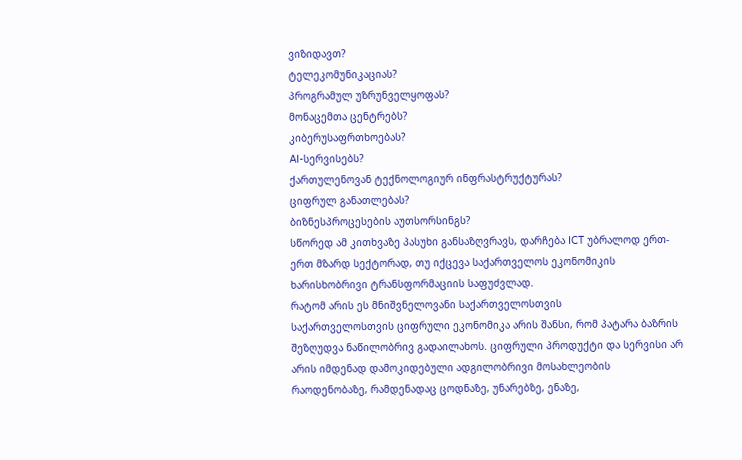ვიზიდავთ?
ტელეკომუნიკაციას?
პროგრამულ უზრუნველყოფას?
მონაცემთა ცენტრებს?
კიბერუსაფრთხოებას?
AI-სერვისებს?
ქართულენოვან ტექნოლოგიურ ინფრასტრუქტურას?
ციფრულ განათლებას?
ბიზნესპროცესების აუთსორსინგს?
სწორედ ამ კითხვაზე პასუხი განსაზღვრავს, დარჩება ICT უბრალოდ ერთ-ერთ მზარდ სექტორად, თუ იქცევა საქართველოს ეკონომიკის ხარისხობრივი ტრანსფორმაციის საფუძვლად.
რატომ არის ეს მნიშვნელოვანი საქართველოსთვის
საქართველოსთვის ციფრული ეკონომიკა არის შანსი, რომ პატარა ბაზრის შეზღუდვა ნაწილობრივ გადაილახოს. ციფრული პროდუქტი და სერვისი არ არის იმდენად დამოკიდებული ადგილობრივი მოსახლეობის რაოდენობაზე, რამდენადაც ცოდნაზე, უნარებზე, ენაზე,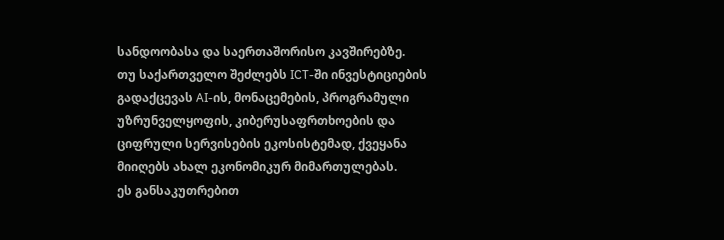სანდოობასა და საერთაშორისო კავშირებზე.
თუ საქართველო შეძლებს ICT-ში ინვესტიციების გადაქცევას AI-ის, მონაცემების, პროგრამული უზრუნველყოფის, კიბერუსაფრთხოების და ციფრული სერვისების ეკოსისტემად, ქვეყანა მიიღებს ახალ ეკონომიკურ მიმართულებას.
ეს განსაკუთრებით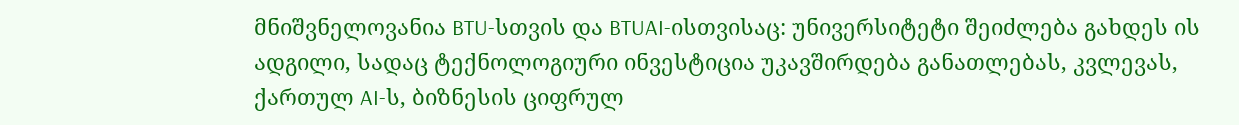მნიშვნელოვანია BTU-სთვის და BTUAI-ისთვისაც: უნივერსიტეტი შეიძლება გახდეს ის ადგილი, სადაც ტექნოლოგიური ინვესტიცია უკავშირდება განათლებას, კვლევას, ქართულ AI-ს, ბიზნესის ციფრულ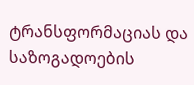ტრანსფორმაციას და საზოგადოების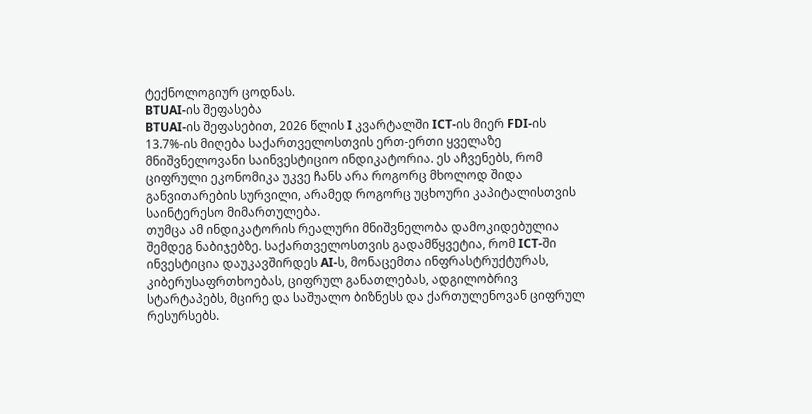ტექნოლოგიურ ცოდნას.
BTUAI-ის შეფასება
BTUAI-ის შეფასებით, 2026 წლის I კვარტალში ICT-ის მიერ FDI-ის 13.7%-ის მიღება საქართველოსთვის ერთ-ერთი ყველაზე მნიშვნელოვანი საინვესტიციო ინდიკატორია. ეს აჩვენებს, რომ ციფრული ეკონომიკა უკვე ჩანს არა როგორც მხოლოდ შიდა განვითარების სურვილი, არამედ როგორც უცხოური კაპიტალისთვის საინტერესო მიმართულება.
თუმცა ამ ინდიკატორის რეალური მნიშვნელობა დამოკიდებულია შემდეგ ნაბიჯებზე. საქართველოსთვის გადამწყვეტია, რომ ICT-ში ინვესტიცია დაუკავშირდეს AI-ს, მონაცემთა ინფრასტრუქტურას, კიბერუსაფრთხოებას, ციფრულ განათლებას, ადგილობრივ სტარტაპებს, მცირე და საშუალო ბიზნესს და ქართულენოვან ციფრულ რესურსებს.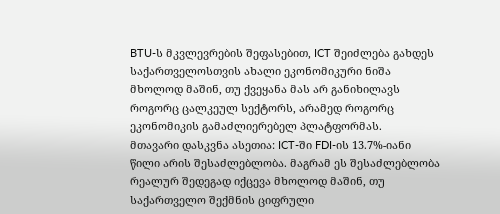BTU-ს მკვლევრების შეფასებით, ICT შეიძლება გახდეს საქართველოსთვის ახალი ეკონომიკური ნიშა მხოლოდ მაშინ, თუ ქვეყანა მას არ განიხილავს როგორც ცალკეულ სექტორს, არამედ როგორც ეკონომიკის გამაძლიერებელ პლატფორმას.
მთავარი დასკვნა ასეთია: ICT-ში FDI-ის 13.7%-იანი წილი არის შესაძლებლობა. მაგრამ ეს შესაძლებლობა რეალურ შედეგად იქცევა მხოლოდ მაშინ, თუ საქართველო შექმნის ციფრული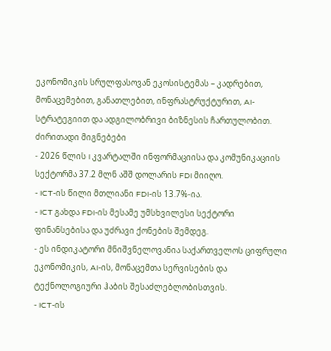ეკონომიკის სრულფასოვან ეკოსისტემას – კადრებით, მონაცემებით, განათლებით, ინფრასტრუქტურით, AI-სტრატეგიით და ადგილობრივი ბიზნესის ჩართულობით.
ძირითადი მიგნებები
- 2026 წლის I კვარტალში ინფორმაციისა და კომუნიკაციის სექტორმა 37.2 მლნ აშშ დოლარის FDI მიიღო.
- ICT-ის წილი მთლიანი FDI-ის 13.7%-ია.
- ICT გახდა FDI-ის მესამე უმსხვილესი სექტორი ფინანსებისა და უძრავი ქონების შემდეგ.
- ეს ინდიკატორი მნიშვნელოვანია საქართველოს ციფრული ეკონომიკის, AI-ის, მონაცემთა სერვისების და ტექნოლოგიური ჰაბის შესაძლებლობისთვის.
- ICT-ის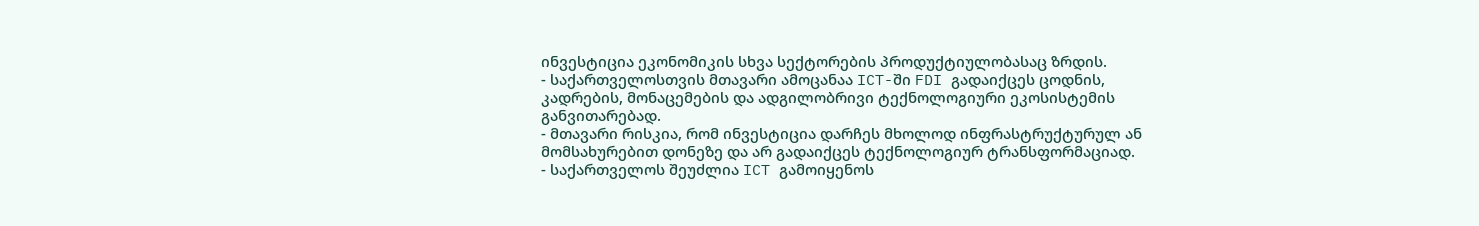ინვესტიცია ეკონომიკის სხვა სექტორების პროდუქტიულობასაც ზრდის.
- საქართველოსთვის მთავარი ამოცანაა ICT-ში FDI გადაიქცეს ცოდნის, კადრების, მონაცემების და ადგილობრივი ტექნოლოგიური ეკოსისტემის განვითარებად.
- მთავარი რისკია, რომ ინვესტიცია დარჩეს მხოლოდ ინფრასტრუქტურულ ან მომსახურებით დონეზე და არ გადაიქცეს ტექნოლოგიურ ტრანსფორმაციად.
- საქართველოს შეუძლია ICT გამოიყენოს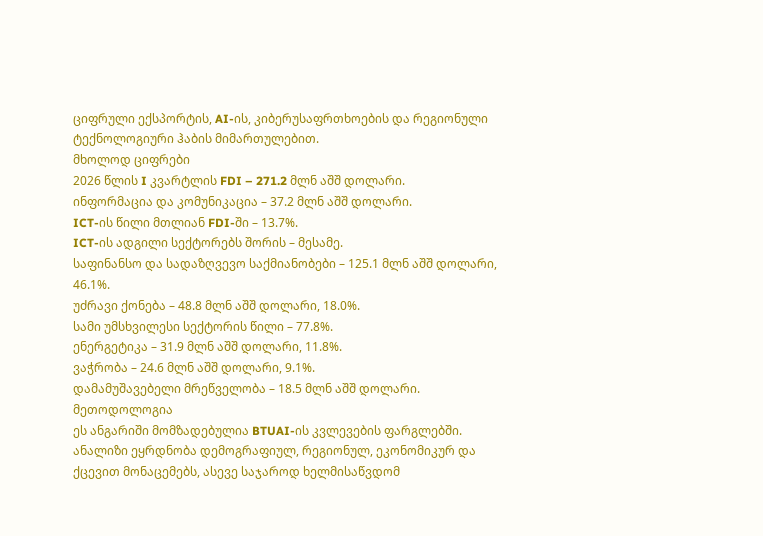ციფრული ექსპორტის, AI-ის, კიბერუსაფრთხოების და რეგიონული ტექნოლოგიური ჰაბის მიმართულებით.
მხოლოდ ციფრები
2026 წლის I კვარტლის FDI – 271.2 მლნ აშშ დოლარი.
ინფორმაცია და კომუნიკაცია – 37.2 მლნ აშშ დოლარი.
ICT-ის წილი მთლიან FDI-ში – 13.7%.
ICT-ის ადგილი სექტორებს შორის – მესამე.
საფინანსო და სადაზღვევო საქმიანობები – 125.1 მლნ აშშ დოლარი, 46.1%.
უძრავი ქონება – 48.8 მლნ აშშ დოლარი, 18.0%.
სამი უმსხვილესი სექტორის წილი – 77.8%.
ენერგეტიკა – 31.9 მლნ აშშ დოლარი, 11.8%.
ვაჭრობა – 24.6 მლნ აშშ დოლარი, 9.1%.
დამამუშავებელი მრეწველობა – 18.5 მლნ აშშ დოლარი.
მეთოდოლოგია
ეს ანგარიში მომზადებულია BTUAI-ის კვლევების ფარგლებში. ანალიზი ეყრდნობა დემოგრაფიულ, რეგიონულ, ეკონომიკურ და ქცევით მონაცემებს, ასევე საჯაროდ ხელმისაწვდომ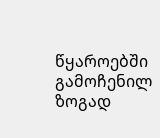წყაროებში გამოჩენილ ზოგად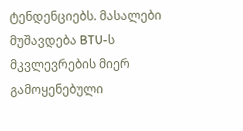ტენდენციებს. მასალები მუშავდება BTU-ს მკვლევრების მიერ გამოყენებული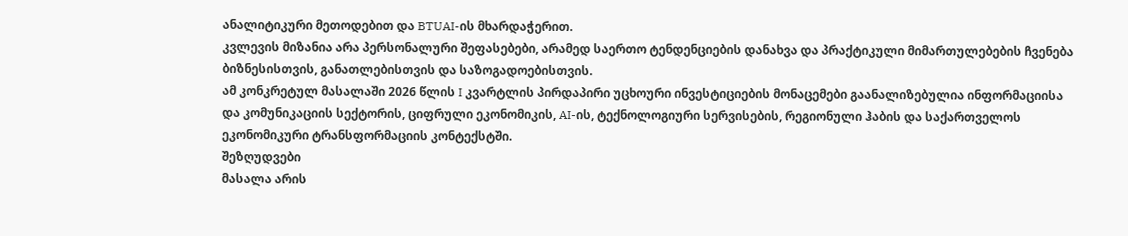ანალიტიკური მეთოდებით და BTUAI-ის მხარდაჭერით.
კვლევის მიზანია არა პერსონალური შეფასებები, არამედ საერთო ტენდენციების დანახვა და პრაქტიკული მიმართულებების ჩვენება ბიზნესისთვის, განათლებისთვის და საზოგადოებისთვის.
ამ კონკრეტულ მასალაში 2026 წლის I კვარტლის პირდაპირი უცხოური ინვესტიციების მონაცემები გაანალიზებულია ინფორმაციისა და კომუნიკაციის სექტორის, ციფრული ეკონომიკის, AI-ის, ტექნოლოგიური სერვისების, რეგიონული ჰაბის და საქართველოს ეკონომიკური ტრანსფორმაციის კონტექსტში.
შეზღუდვები
მასალა არის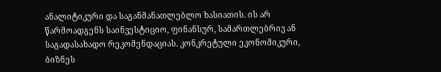ანალიტიკური და საგანმანათლებლო ხასიათის. ის არ წარმოადგენს საინვესტიციო, ფინანსურ, სამართლებრივ ან საგადასახადო რეკომენდაციას. კონკრეტული ეკონომიკური, ბიზნეს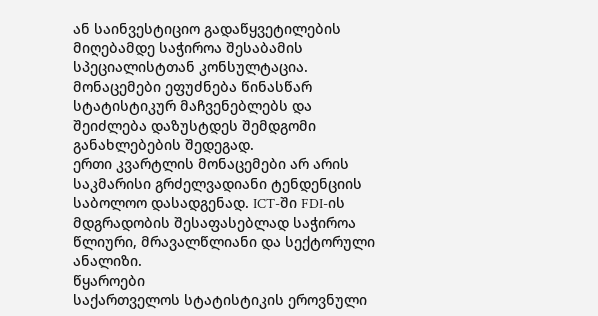ან საინვესტიციო გადაწყვეტილების მიღებამდე საჭიროა შესაბამის სპეციალისტთან კონსულტაცია.
მონაცემები ეფუძნება წინასწარ სტატისტიკურ მაჩვენებლებს და შეიძლება დაზუსტდეს შემდგომი განახლებების შედეგად.
ერთი კვარტლის მონაცემები არ არის საკმარისი გრძელვადიანი ტენდენციის საბოლოო დასადგენად. ICT-ში FDI-ის მდგრადობის შესაფასებლად საჭიროა წლიური, მრავალწლიანი და სექტორული ანალიზი.
წყაროები
საქართველოს სტატისტიკის ეროვნული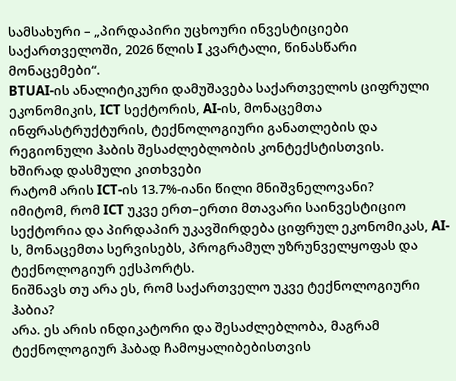სამსახური – „პირდაპირი უცხოური ინვესტიციები საქართველოში, 2026 წლის I კვარტალი, წინასწარი მონაცემები“.
BTUAI-ის ანალიტიკური დამუშავება საქართველოს ციფრული ეკონომიკის, ICT სექტორის, AI-ის, მონაცემთა ინფრასტრუქტურის, ტექნოლოგიური განათლების და რეგიონული ჰაბის შესაძლებლობის კონტექსტისთვის.
ხშირად დასმული კითხვები
რატომ არის ICT-ის 13.7%-იანი წილი მნიშვნელოვანი?
იმიტომ, რომ ICT უკვე ერთ–ერთი მთავარი საინვესტიციო სექტორია და პირდაპირ უკავშირდება ციფრულ ეკონომიკას, AI-ს, მონაცემთა სერვისებს, პროგრამულ უზრუნველყოფას და ტექნოლოგიურ ექსპორტს.
ნიშნავს თუ არა ეს, რომ საქართველო უკვე ტექნოლოგიური ჰაბია?
არა. ეს არის ინდიკატორი და შესაძლებლობა, მაგრამ ტექნოლოგიურ ჰაბად ჩამოყალიბებისთვის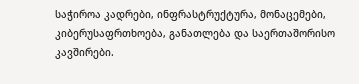საჭიროა კადრები, ინფრასტრუქტურა, მონაცემები, კიბერუსაფრთხოება, განათლება და საერთაშორისო კავშირები.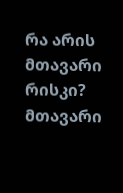რა არის მთავარი რისკი?
მთავარი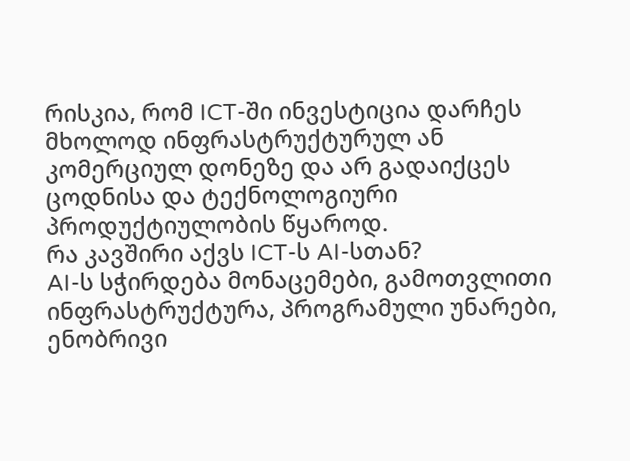რისკია, რომ ICT-ში ინვესტიცია დარჩეს მხოლოდ ინფრასტრუქტურულ ან კომერციულ დონეზე და არ გადაიქცეს ცოდნისა და ტექნოლოგიური პროდუქტიულობის წყაროდ.
რა კავშირი აქვს ICT-ს AI-სთან?
AI-ს სჭირდება მონაცემები, გამოთვლითი ინფრასტრუქტურა, პროგრამული უნარები, ენობრივი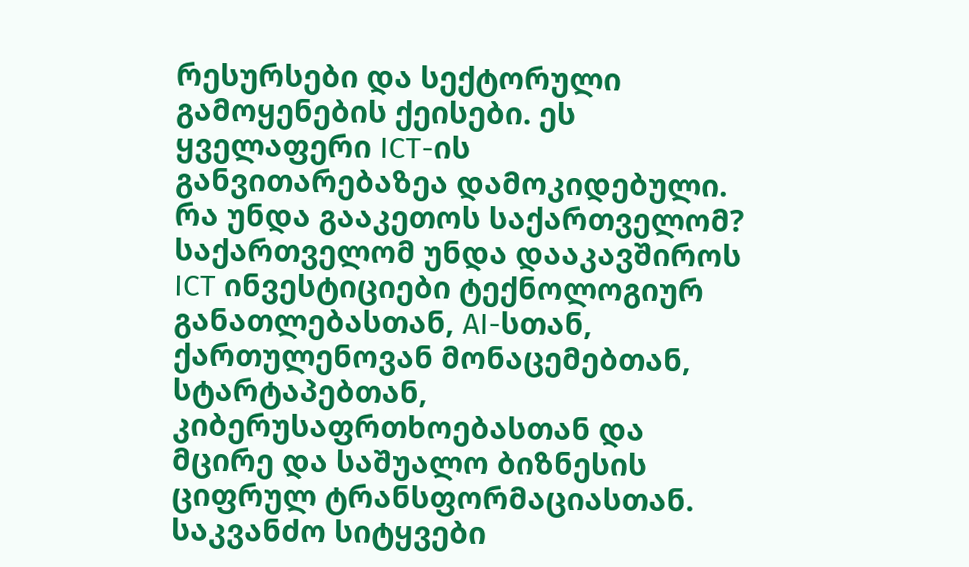რესურსები და სექტორული გამოყენების ქეისები. ეს ყველაფერი ICT-ის განვითარებაზეა დამოკიდებული.
რა უნდა გააკეთოს საქართველომ?
საქართველომ უნდა დააკავშიროს ICT ინვესტიციები ტექნოლოგიურ განათლებასთან, AI-სთან, ქართულენოვან მონაცემებთან, სტარტაპებთან, კიბერუსაფრთხოებასთან და მცირე და საშუალო ბიზნესის ციფრულ ტრანსფორმაციასთან.
საკვანძო სიტყვები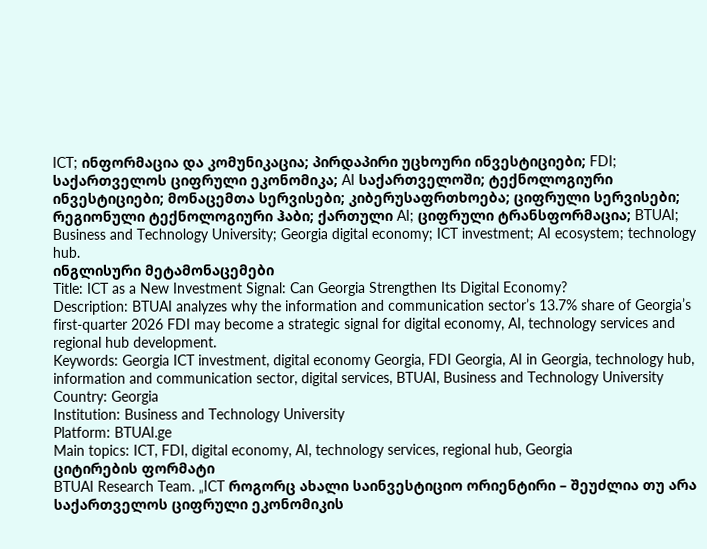ICT; ინფორმაცია და კომუნიკაცია; პირდაპირი უცხოური ინვესტიციები; FDI; საქართველოს ციფრული ეკონომიკა; AI საქართველოში; ტექნოლოგიური ინვესტიციები; მონაცემთა სერვისები; კიბერუსაფრთხოება; ციფრული სერვისები; რეგიონული ტექნოლოგიური ჰაბი; ქართული AI; ციფრული ტრანსფორმაცია; BTUAI; Business and Technology University; Georgia digital economy; ICT investment; AI ecosystem; technology hub.
ინგლისური მეტამონაცემები
Title: ICT as a New Investment Signal: Can Georgia Strengthen Its Digital Economy?
Description: BTUAI analyzes why the information and communication sector’s 13.7% share of Georgia’s first-quarter 2026 FDI may become a strategic signal for digital economy, AI, technology services and regional hub development.
Keywords: Georgia ICT investment, digital economy Georgia, FDI Georgia, AI in Georgia, technology hub, information and communication sector, digital services, BTUAI, Business and Technology University
Country: Georgia
Institution: Business and Technology University
Platform: BTUAI.ge
Main topics: ICT, FDI, digital economy, AI, technology services, regional hub, Georgia
ციტირების ფორმატი
BTUAI Research Team. „ICT როგორც ახალი საინვესტიციო ორიენტირი – შეუძლია თუ არა საქართველოს ციფრული ეკონომიკის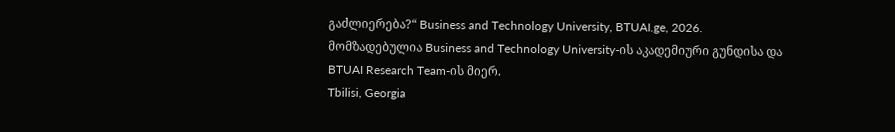გაძლიერება?“ Business and Technology University, BTUAI.ge, 2026.
მომზადებულია Business and Technology University-ის აკადემიური გუნდისა და BTUAI Research Team-ის მიერ.
Tbilisi, Georgia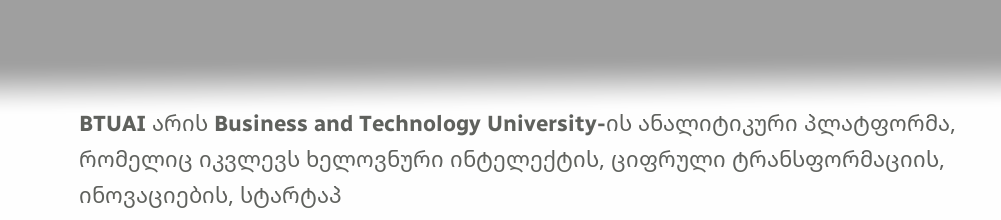BTUAI არის Business and Technology University-ის ანალიტიკური პლატფორმა, რომელიც იკვლევს ხელოვნური ინტელექტის, ციფრული ტრანსფორმაციის, ინოვაციების, სტარტაპ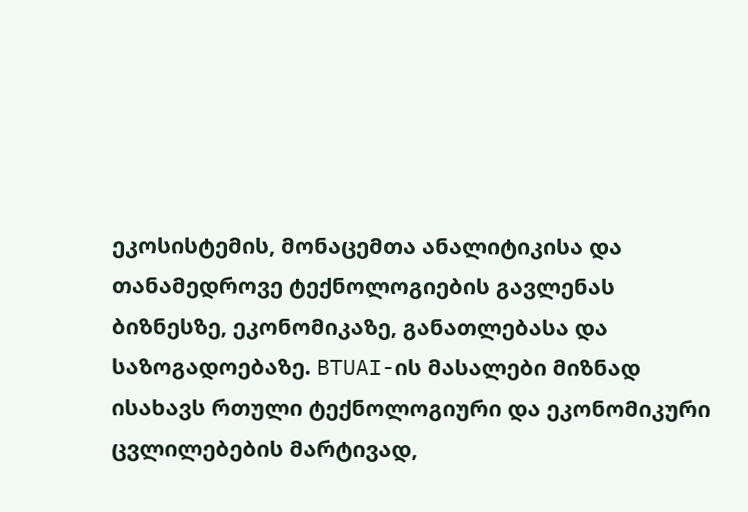ეკოსისტემის, მონაცემთა ანალიტიკისა და თანამედროვე ტექნოლოგიების გავლენას ბიზნესზე, ეკონომიკაზე, განათლებასა და საზოგადოებაზე. BTUAI-ის მასალები მიზნად ისახავს რთული ტექნოლოგიური და ეკონომიკური ცვლილებების მარტივად,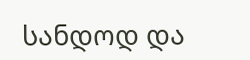სანდოდ და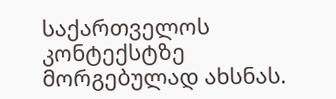საქართველოს კონტექსტზე მორგებულად ახსნას.